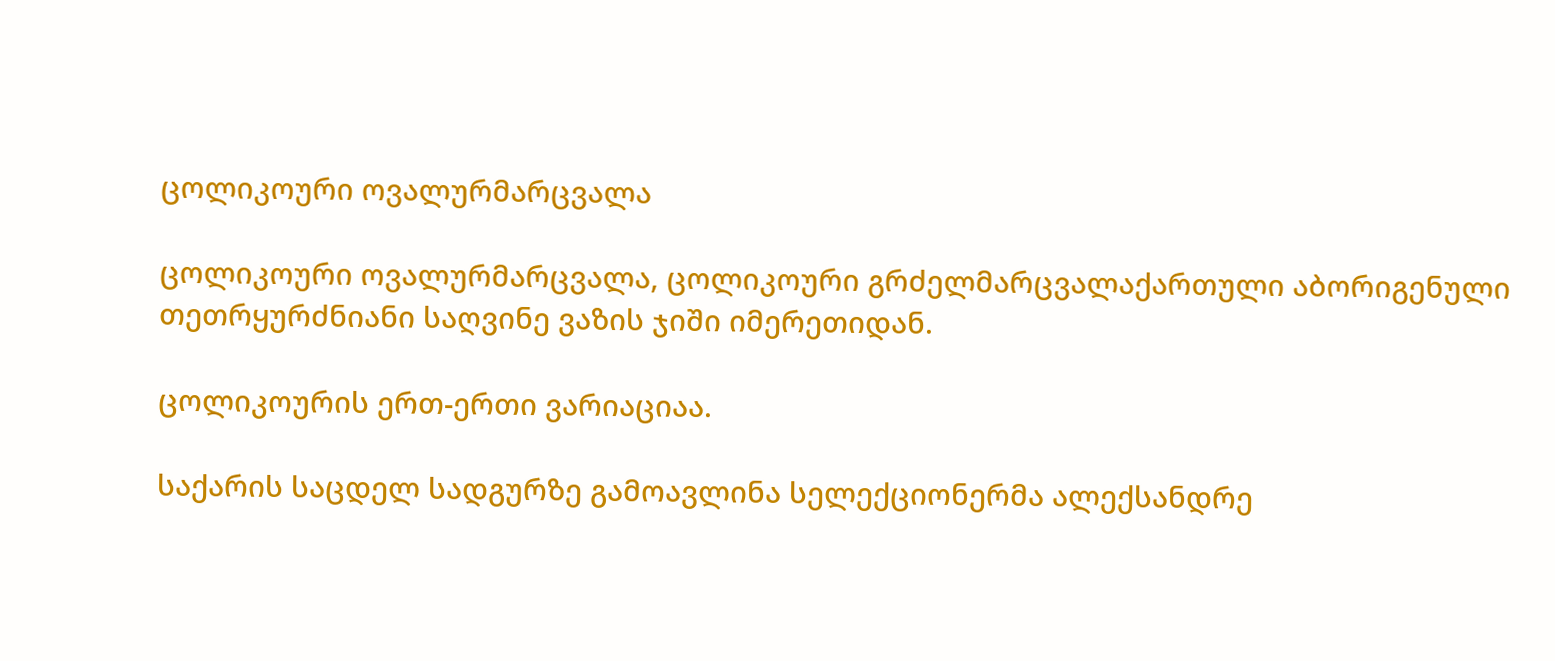ცოლიკოური ოვალურმარცვალა

ცოლიკოური ოვალურმარცვალა, ცოლიკოური გრძელმარცვალაქართული აბორიგენული თეთრყურძნიანი საღვინე ვაზის ჯიში იმერეთიდან.

ცოლიკოურის ერთ-ერთი ვარიაციაა.

საქარის საცდელ სადგურზე გამოავლინა სელექციონერმა ალექსანდრე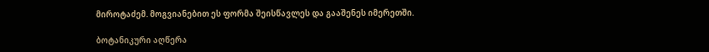მიროტაძემ. მოგვიანებით ეს ფორმა შეისწავლეს და გააშენეს იმერეთში.

ბოტანიკური აღწერა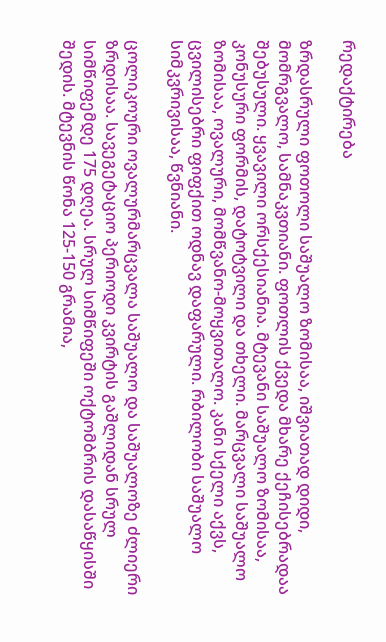რედაქტირება

ზრდასრული ფოთოლი საშუალო ზომისაა, იშვიათად დიდი, მომრგვალო, სამნაკვთიანი. ფოთლის ქვედა მხარე ქეჩისებრადაა შებუსული. ყვავილი ორსქესიანია. მტევანი საშუალო ზომისაა, კონუსური ფორმის, დატოტვილი და თხელი. მარცვალი საშუალო ზომისაა, ოვალური, მომწვანო-მოყვითალო. კანი სქელი აქვს, ცვილისებრი ფიფქით ოდნავ დაფარული. რბილობი საშუალო სიმკვრივისაა, წვნიანი.

ცოლიკოური ოვალურმარცვალა საშუალო და საშუალოზე ძლიერი ზრდისაა. სავეგეტაციო პერიოდი კვირტის გაშლიდან სრულ სიმწიფემდე 175 დღეა. სრულ სიმწიფეში ოქტომბრის დასაწყისში შედის. მტევნის წონა 125-150 გრამია,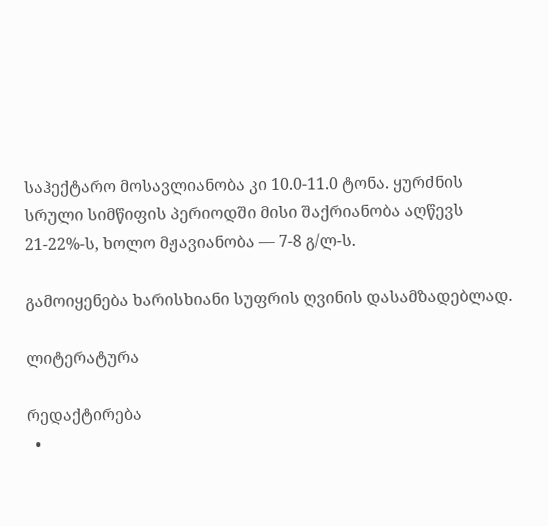საჰექტარო მოსავლიანობა კი 10.0-11.0 ტონა. ყურძნის სრული სიმწიფის პერიოდში მისი შაქრიანობა აღწევს 21-22%-ს, ხოლო მჟავიანობა — 7-8 გ/ლ-ს.

გამოიყენება ხარისხიანი სუფრის ღვინის დასამზადებლად.

ლიტერატურა

რედაქტირება
  •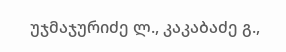უჯმაჯურიძე ლ., კაკაბაძე გ.,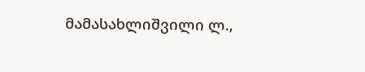მამასახლიშვილი ლ.,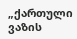„ქართული ვაზის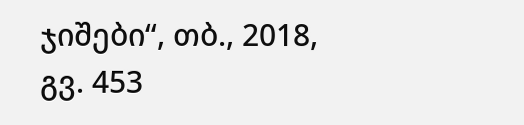ჯიშები“, თბ., 2018, გვ. 453